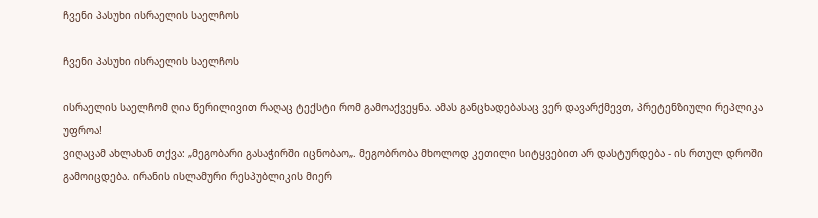ჩვენი პასუხი ისრაელის საელჩოს

ჩვენი პასუხი ისრაელის საელჩოს

ისრაელის საელჩომ ღია წერილივით რაღაც ტექსტი რომ გამოაქვეყნა. ამას განცხადებასაც ვერ დავარქმევთ, პრეტენზიული რეპლიკა უფროა!
ვიღაცამ ახლახან თქვა: „მეგობარი გასაჭირში იცნობაო„. მეგობრობა მხოლოდ კეთილი სიტყვებით არ დასტურდება - ის რთულ დროში გამოიცდება. ირანის ისლამური რესპუბლიკის მიერ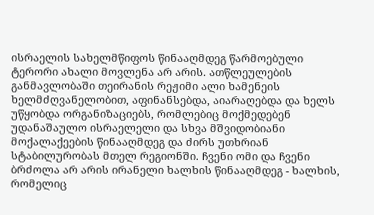ისრაელის სახელმწიფოს წინააღმდეგ წარმოებული ტერორი ახალი მოვლენა არ არის. ათწლეულების განმავლობაში თეირანის რეჟიმი ალი ხამენეის ხელმძღვანელობით, აფინანსებდა, აიარაღებდა და ხელს უწყობდა ორგანიზაციებს, რომლებიც მოქმედებენ უდანაშაულო ისრაელელი და სხვა მშვიდობიანი მოქალაქეების წინააღმდეგ და ძირს უთხრიან სტაბილურობას მთელ რეგიონში. ჩვენი ომი და ჩვენი ბრძოლა არ არის ირანელი ხალხის წინააღმდეგ - ხალხის, რომელიც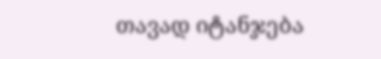თავად იტანჯება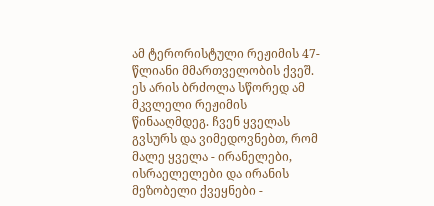ამ ტერორისტული რეჟიმის 47-წლიანი მმართველობის ქვეშ. ეს არის ბრძოლა სწორედ ამ მკვლელი რეჟიმის წინააღმდეგ. ჩვენ ყველას გვსურს და ვიმედოვნებთ, რომ მალე ყველა - ირანელები, ისრაელელები და ირანის მეზობელი ქვეყნები -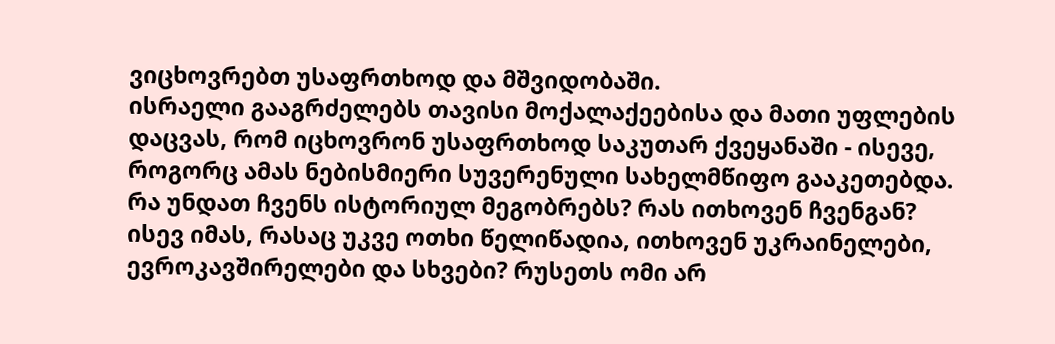ვიცხოვრებთ უსაფრთხოდ და მშვიდობაში.
ისრაელი გააგრძელებს თავისი მოქალაქეებისა და მათი უფლების დაცვას, რომ იცხოვრონ უსაფრთხოდ საკუთარ ქვეყანაში - ისევე, როგორც ამას ნებისმიერი სუვერენული სახელმწიფო გააკეთებდა.
რა უნდათ ჩვენს ისტორიულ მეგობრებს? რას ითხოვენ ჩვენგან? ისევ იმას, რასაც უკვე ოთხი წელიწადია, ითხოვენ უკრაინელები, ევროკავშირელები და სხვები? რუსეთს ომი არ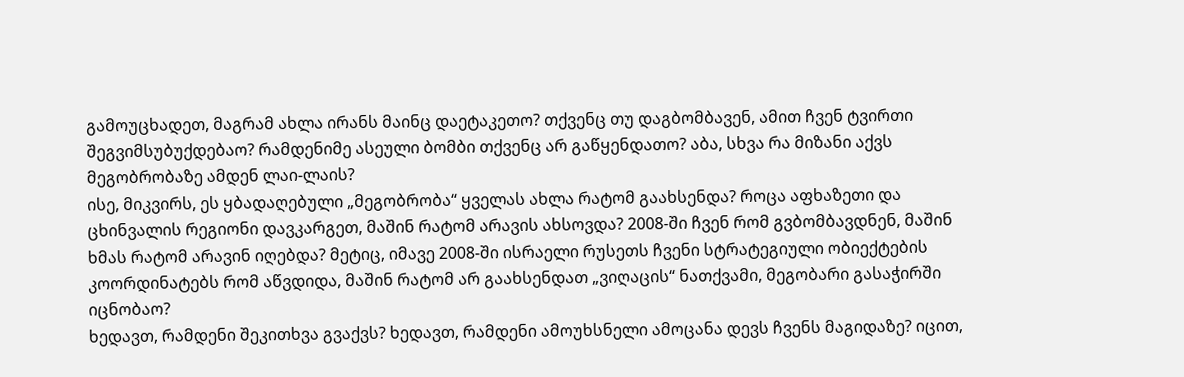გამოუცხადეთ, მაგრამ ახლა ირანს მაინც დაეტაკეთო? თქვენც თუ დაგბომბავენ, ამით ჩვენ ტვირთი შეგვიმსუბუქდებაო? რამდენიმე ასეული ბომბი თქვენც არ გაწყენდათო? აბა, სხვა რა მიზანი აქვს მეგობრობაზე ამდენ ლაი-ლაის?
ისე, მიკვირს, ეს ყბადაღებული „მეგობრობა“ ყველას ახლა რატომ გაახსენდა? როცა აფხაზეთი და ცხინვალის რეგიონი დავკარგეთ, მაშინ რატომ არავის ახსოვდა? 2008-ში ჩვენ რომ გვბომბავდნენ, მაშინ ხმას რატომ არავინ იღებდა? მეტიც, იმავე 2008-ში ისრაელი რუსეთს ჩვენი სტრატეგიული ობიექტების კოორდინატებს რომ აწვდიდა, მაშინ რატომ არ გაახსენდათ „ვიღაცის“ ნათქვამი, მეგობარი გასაჭირში იცნობაო?
ხედავთ, რამდენი შეკითხვა გვაქვს? ხედავთ, რამდენი ამოუხსნელი ამოცანა დევს ჩვენს მაგიდაზე? იცით,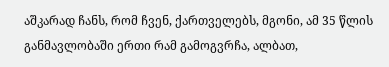აშკარად ჩანს, რომ ჩვენ, ქართველებს, მგონი, ამ 35 წლის განმავლობაში ერთი რამ გამოგვრჩა, ალბათ,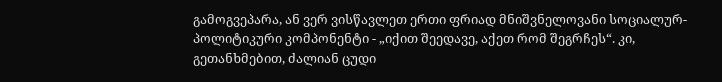გამოგვეპარა, ან ვერ ვისწავლეთ ერთი ფრიად მნიშვნელოვანი სოციალურ-პოლიტიკური კომპონენტი - „იქით შეედავე, აქეთ რომ შეგრჩეს“. კი, გეთანხმებით, ძალიან ცუდი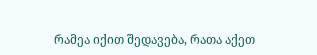რამეა იქით შედავება, რათა აქეთ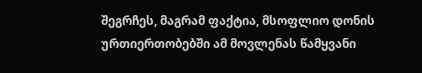შეგრჩეს, მაგრამ ფაქტია, მსოფლიო დონის ურთიერთობებში ამ მოვლენას წამყვანი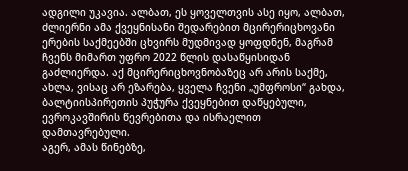ადგილი უკავია. ალბათ, ეს ყოველთვის ასე იყო, ალბათ, ძლიერნი ამა ქვეყნისანი შედარებით მცირერიცხოვანი ერების საქმეებში ცხვირს მუდმივად ყოფდნენ, მაგრამ ჩვენს მიმართ უფრო 2022 წლის დასაწყისიდან გაძლიერდა. აქ მცირერიცხოვნობაზეც არ არის საქმე, ახლა, ვისაც არ ეზარება, ყველა ჩვენი „უმფროსი“ გახდა, ბალტიისპირეთის პუჭურა ქვეყნებით დაწყებული, ევროკავშირის წევრებითა და ისრაელით დამთავრებული.
აგერ, ამას წინებზე,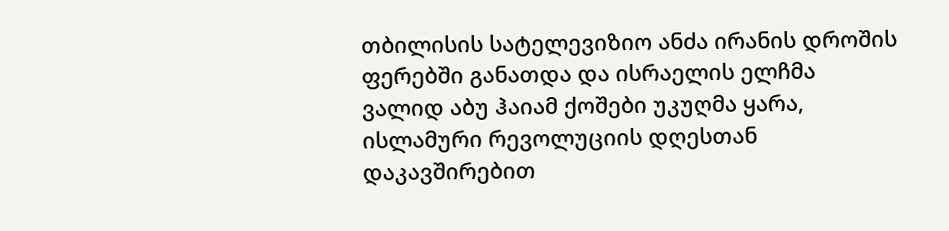თბილისის სატელევიზიო ანძა ირანის დროშის ფერებში განათდა და ისრაელის ელჩმა ვალიდ აბუ ჰაიამ ქოშები უკუღმა ყარა, ისლამური რევოლუციის დღესთან დაკავშირებით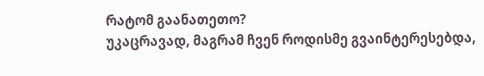რატომ გაანათეთო?
უკაცრავად, მაგრამ ჩვენ როდისმე გვაინტერესებდა,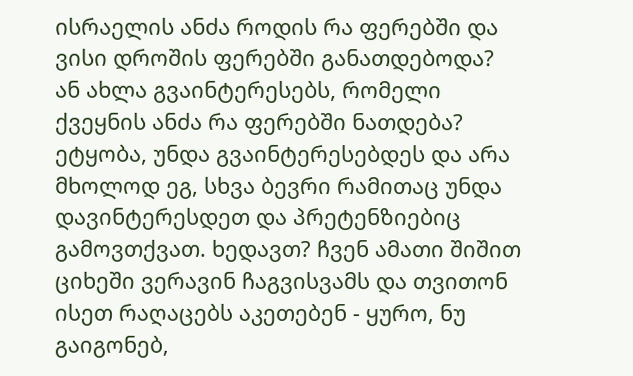ისრაელის ანძა როდის რა ფერებში და ვისი დროშის ფერებში განათდებოდა? ან ახლა გვაინტერესებს, რომელი ქვეყნის ანძა რა ფერებში ნათდება? ეტყობა, უნდა გვაინტერესებდეს და არა მხოლოდ ეგ, სხვა ბევრი რამითაც უნდა დავინტერესდეთ და პრეტენზიებიც გამოვთქვათ. ხედავთ? ჩვენ ამათი შიშით ციხეში ვერავინ ჩაგვისვამს და თვითონ ისეთ რაღაცებს აკეთებენ - ყურო, ნუ გაიგონებ,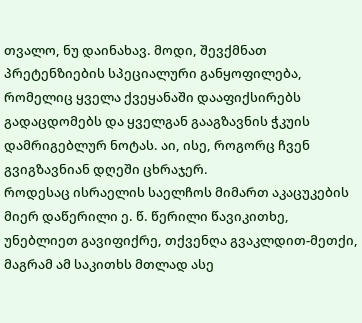თვალო, ნუ დაინახავ. მოდი, შევქმნათ პრეტენზიების სპეციალური განყოფილება, რომელიც ყველა ქვეყანაში დააფიქსირებს გადაცდომებს და ყველგან გააგზავნის ჭკუის დამრიგებლურ ნოტას. აი, ისე, როგორც ჩვენ გვიგზავნიან დღეში ცხრაჯერ.
როდესაც ისრაელის საელჩოს მიმართ აკაცუკების მიერ დაწერილი ე. წ. წერილი წავიკითხე, უნებლიეთ გავიფიქრე, თქვენღა გვაკლდით-მეთქი, მაგრამ ამ საკითხს მთლად ასე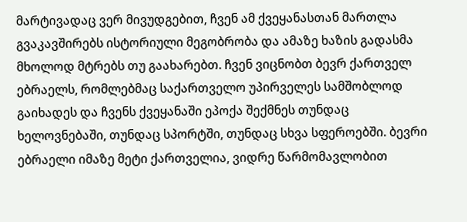მარტივადაც ვერ მივუდგებით, ჩვენ ამ ქვეყანასთან მართლა გვაკავშირებს ისტორიული მეგობრობა და ამაზე ხაზის გადასმა მხოლოდ მტრებს თუ გაახარებთ. ჩვენ ვიცნობთ ბევრ ქართველ ებრაელს, რომლებმაც საქართველო უპირველეს სამშობლოდ გაიხადეს და ჩვენს ქვეყანაში ეპოქა შექმნეს თუნდაც ხელოვნებაში, თუნდაც სპორტში, თუნდაც სხვა სფეროებში. ბევრი ებრაელი იმაზე მეტი ქართველია, ვიდრე წარმომავლობით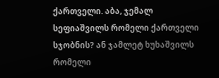ქართველი. აბა, ჯემალ სეფიაშვილს რომელი ქართველი სჯობნის? ან ჯამლეტ ხუხაშვილს რომელი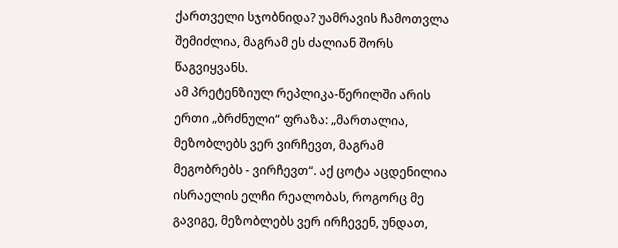ქართველი სჯობნიდა? უამრავის ჩამოთვლა შემიძლია, მაგრამ ეს ძალიან შორს წაგვიყვანს.
ამ პრეტენზიულ რეპლიკა-წერილში არის ერთი „ბრძნული“ ფრაზა: „მართალია, მეზობლებს ვერ ვირჩევთ, მაგრამ მეგობრებს - ვირჩევთ“. აქ ცოტა აცდენილია ისრაელის ელჩი რეალობას, როგორც მე გავიგე, მეზობლებს ვერ ირჩევენ, უნდათ,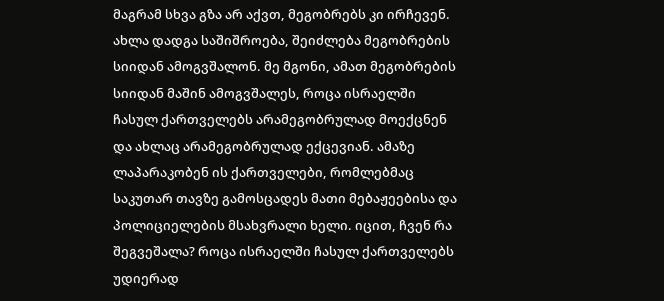მაგრამ სხვა გზა არ აქვთ, მეგობრებს კი ირჩევენ. ახლა დადგა საშიშროება, შეიძლება მეგობრების სიიდან ამოგვშალონ. მე მგონი, ამათ მეგობრების სიიდან მაშინ ამოგვშალეს, როცა ისრაელში ჩასულ ქართველებს არამეგობრულად მოექცნენ და ახლაც არამეგობრულად ექცევიან. ამაზე ლაპარაკობენ ის ქართველები, რომლებმაც საკუთარ თავზე გამოსცადეს მათი მებაჟეებისა და პოლიციელების მსახვრალი ხელი. იცით, ჩვენ რა შეგვეშალა? როცა ისრაელში ჩასულ ქართველებს უდიერად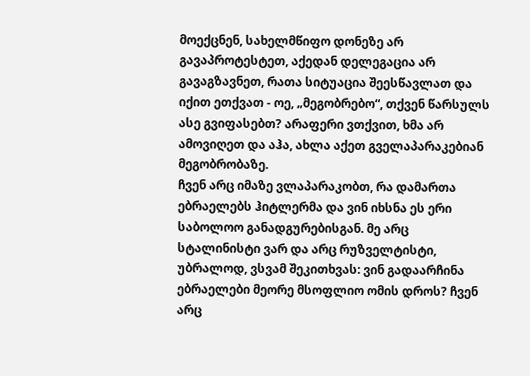მოექცნენ, სახელმწიფო დონეზე არ გავაპროტესტეთ, აქედან დელეგაცია არ გავაგზავნეთ, რათა სიტუაცია შეესწავლათ და იქით ეთქვათ - ოე, „მეგობრებო“, თქვენ წარსულს ასე გვიფასებთ? არაფერი ვთქვით, ხმა არ ამოვიღეთ და აჰა, ახლა აქეთ გველაპარაკებიან მეგობრობაზე.
ჩვენ არც იმაზე ვლაპარაკობთ, რა დამართა ებრაელებს ჰიტლერმა და ვინ იხსნა ეს ერი საბოლოო განადგურებისგან. მე არც სტალინისტი ვარ და არც რუზველტისტი, უბრალოდ, ვსვამ შეკითხვას: ვინ გადაარჩინა ებრაელები მეორე მსოფლიო ომის დროს? ჩვენ არც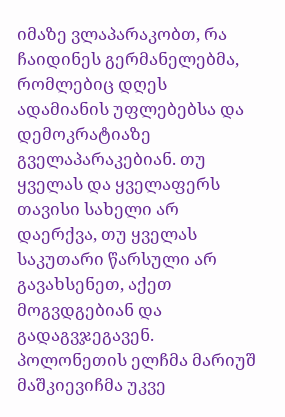იმაზე ვლაპარაკობთ, რა ჩაიდინეს გერმანელებმა, რომლებიც დღეს ადამიანის უფლებებსა და დემოკრატიაზე გველაპარაკებიან. თუ ყველას და ყველაფერს თავისი სახელი არ დაერქვა, თუ ყველას საკუთარი წარსული არ გავახსენეთ, აქეთ მოგვდგებიან და გადაგვჯეგავენ. პოლონეთის ელჩმა მარიუშ მაშკიევიჩმა უკვე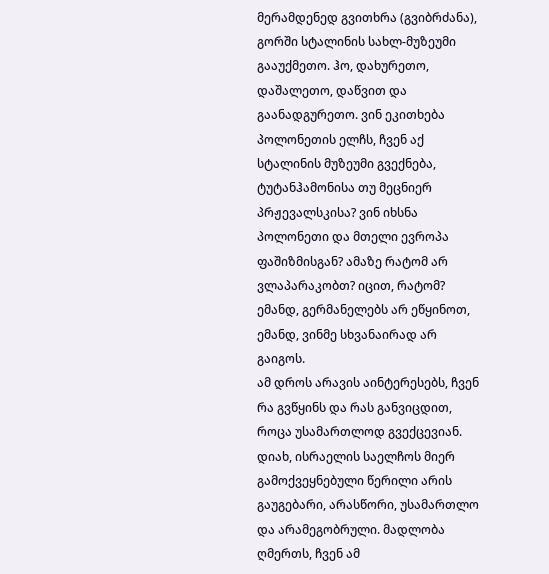მერამდენედ გვითხრა (გვიბრძანა), გორში სტალინის სახლ-მუზეუმი გააუქმეთო. ჰო, დახურეთო, დაშალეთო, დაწვით და გაანადგურეთო. ვინ ეკითხება პოლონეთის ელჩს, ჩვენ აქ სტალინის მუზეუმი გვექნება, ტუტანჰამონისა თუ მეცნიერ პრჟევალსკისა? ვინ იხსნა პოლონეთი და მთელი ევროპა ფაშიზმისგან? ამაზე რატომ არ ვლაპარაკობთ? იცით, რატომ? ემანდ, გერმანელებს არ ეწყინოთ, ემანდ, ვინმე სხვანაირად არ გაიგოს.
ამ დროს არავის აინტერესებს, ჩვენ რა გვწყინს და რას განვიცდით, როცა უსამართლოდ გვექცევიან. დიახ, ისრაელის საელჩოს მიერ გამოქვეყნებული წერილი არის გაუგებარი, არასწორი, უსამართლო და არამეგობრული. მადლობა ღმერთს, ჩვენ ამ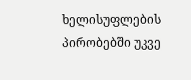ხელისუფლების პირობებში უკვე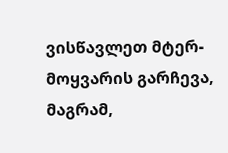ვისწავლეთ მტერ-მოყვარის გარჩევა, მაგრამ,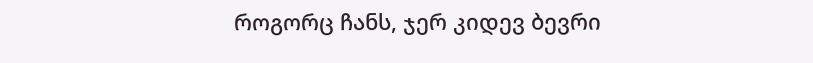როგორც ჩანს, ჯერ კიდევ ბევრი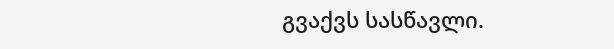გვაქვს სასწავლი.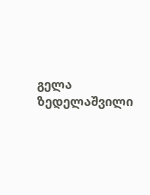გელა ზედელაშვილი